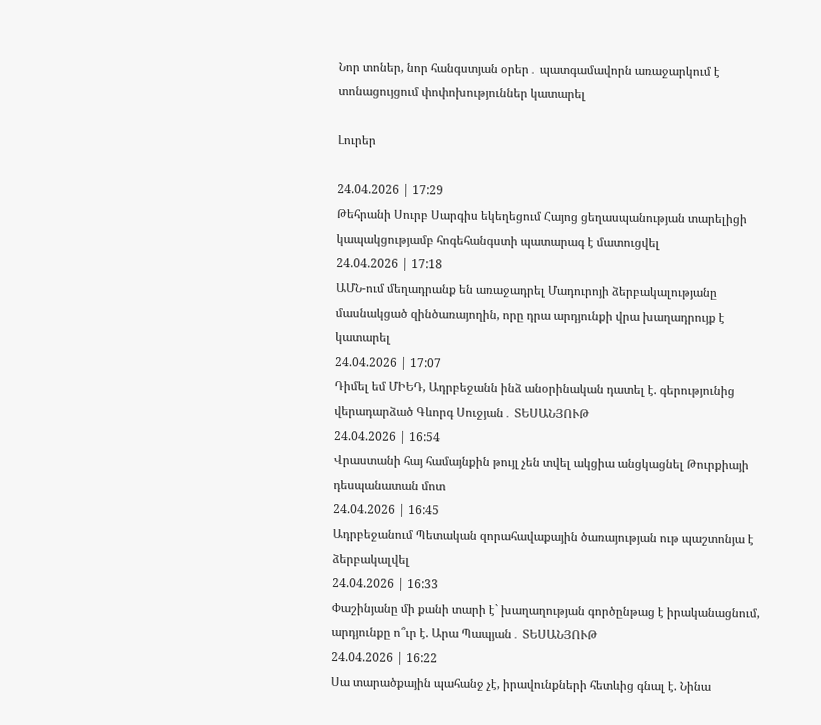Նոր տոներ, նոր հանգստյան օրեր․ պատգամավորն առաջարկում է տոնացույցում փոփոխություններ կատարել

Լուրեր

24.04.2026 | 17:29
Թեհրանի Սուրբ Սարգիս եկեղեցում Հայոց ցեղասպանության տարելիցի կապակցությամբ հոգեհանգստի պատարագ է մատուցվել
24.04.2026 | 17:18
ԱՄՆ-ում մեղադրանք են առաջադրել Մադուրոյի ձերբակալությանը մասնակցած զինծառայողին, որը դրա արդյունքի վրա խաղադրույք է կատարել
24.04.2026 | 17:07
Դիմել եմ ՄԻԵԴ, Ադրբեջանն ինձ անօրինական դատել է. գերությունից վերադարձած Գևորգ Սուջյան․ ՏԵՍԱՆՅՈՒԹ
24.04.2026 | 16:54
Վրաստանի հայ համայնքին թույլ չեն տվել ակցիա անցկացնել Թուրքիայի դեսպանատան մոտ
24.04.2026 | 16:45
Ադրբեջանում Պետական զորահավաքային ծառայության ութ պաշտոնյա է ձերբակալվել
24.04.2026 | 16:33
Փաշինյանը մի քանի տարի է` խաղաղության գործընթաց է իրականացնում, արդյունքը ո՞ւր է. Արա Պապյան․ ՏԵՍԱՆՅՈՒԹ
24.04.2026 | 16:22
Սա տարածքային պահանջ չէ, իրավունքների հետևից գնալ է. Նինա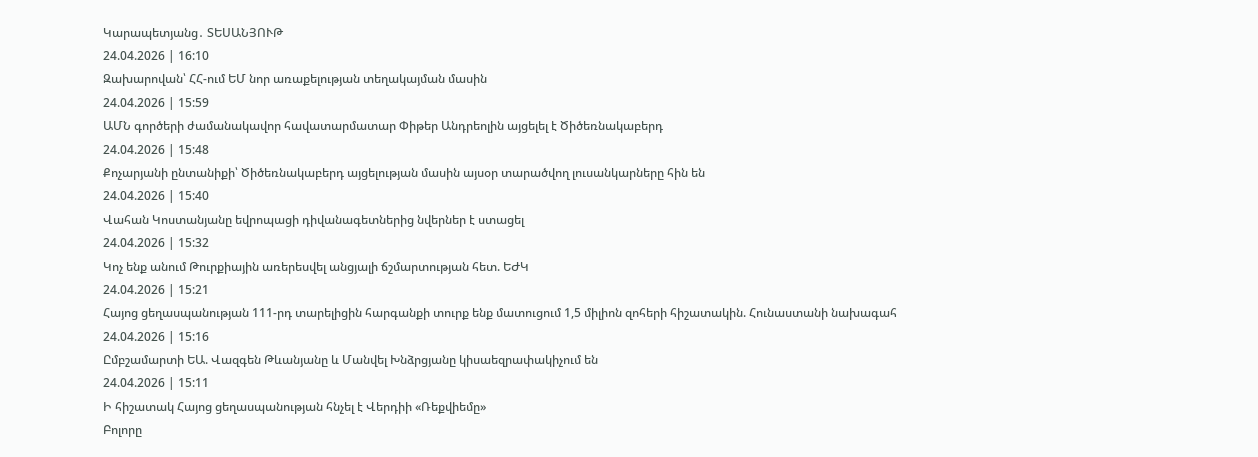Կարապետյանց․ ՏԵՍԱՆՅՈՒԹ
24.04.2026 | 16:10
Զախարովան՝ ՀՀ-ում ԵՄ նոր առաքելության տեղակայման մասին
24.04.2026 | 15:59
ԱՄՆ գործերի ժամանակավոր հավատարմատար Փիթեր Անդրեոլին այցելել է Ծիծեռնակաբերդ
24.04.2026 | 15:48
Քոչարյանի ընտանիքի՝ Ծիծեռնակաբերդ այցելության մասին այսօր տարածվող լուսանկարները հին են
24.04.2026 | 15:40
Վահան Կոստանյանը եվրոպացի դիվանագետներից նվերներ է ստացել
24.04.2026 | 15:32
Կոչ ենք անում Թուրքիային առերեսվել անցյալի ճշմարտության հետ. ԵԺԿ
24.04.2026 | 15:21
Հայոց ցեղասպանության 111-րդ տարելիցին հարգանքի տուրք ենք մատուցում 1,5 միլիոն զոհերի հիշատակին. Հունաստանի նախագահ
24.04.2026 | 15:16
Ըմբշամարտի ԵԱ. Վազգեն Թևանյանը և Մանվել Խնձրցյանը կիսաեզրափակիչում են
24.04.2026 | 15:11
Ի հիշատակ Հայոց ցեղասպանության հնչել է Վերդիի «Ռեքվիեմը»
Բոլորը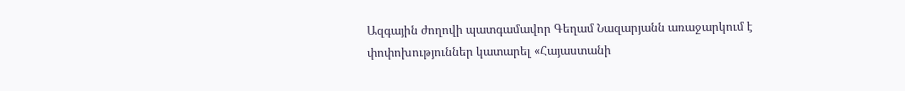Ազգային ժողովի պատգամավոր Գեղամ Նազարյանն առաջարկում է փոփոխություններ կատարել «Հայաստանի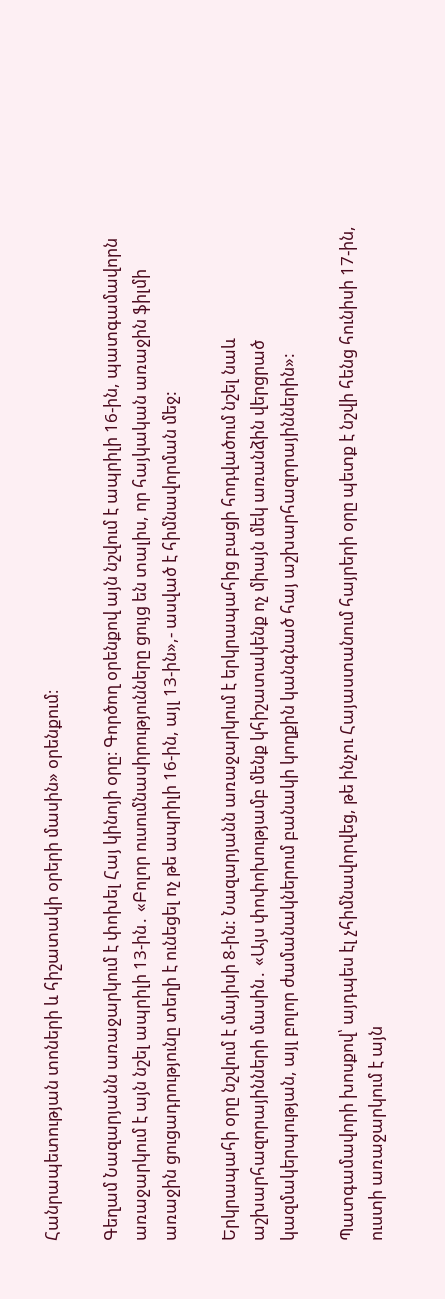Հանրապետության տոների և հիշատակի օրերի մասին» օրենքում։

Գեղամ Նազարյանն առաջարկում է փոխել Հայ կինոյի օրը։ Գործող օրենքով այն նշվում է ապրիլի 16-ին, պատգամավորն առաջարկում է այն նշել ապրիլի 13-ին․ «Բոլոր ուսումնասիրությունները ցույց են տալիս, որ հայկական առաջին ֆիլմի առաջին ցուցադրությունը տեղի է ունեցել ոչ թե ապրիլի 16-ին, այլ 13-ին»,- ասված է հիմնավորման մեջ:

Երկրապահի օրը նշվում է մայիսի 8-ին: Նազարյանն առաջարկում է երկրապահից բացի հոդվածում նշել նաև աշխարհազորայինների մասին․ «Այս փոփոխությամբ մենք կհիշատակենք ոչ միայն մեկ առանձին վերցրած կազմակերպության, այլ բոլոր ժամանակներում բանակի կողքին կանգնած հայ աշխարհազորայիններին»:

Պատգամավորի խոսքով՝ այդպես էլ չհիմնավորվեց, թե ինչու Հայաստանում հայրերի օրը պետք է նշվի հենց հունիսի 17-ին, ուստի առաջարկում է այն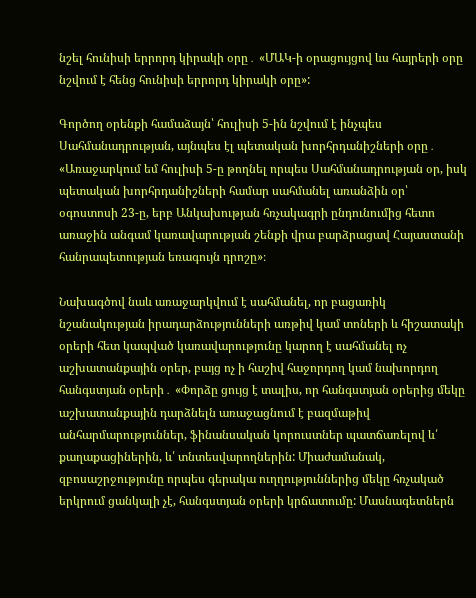նշել հունիսի երրորդ կիրակի օրը․ «ՄԱԿ-ի օրացույցով ևս հայրերի օրը նշվում է հենց հունիսի երրորդ կիրակի օրը»:

Գործող օրենքի համաձայն՝ հուլիսի 5-ին նշվում է ինչպես Սահմանադրության, այնպես էլ պետական խորհրդանիշների օրը․ «Առաջարկում եմ հուլիսի 5-ը թողնել որպես Սահմանադրության օր, իսկ պետական խորհրդանիշների համար սահմանել առանձին օր՝ օգոստոսի 23-ը, երբ Անկախության հռչակագրի ընդունումից հետո առաջին անգամ կառավարության շենքի վրա բարձրացավ Հայաստանի հանրապետության եռագույն դրոշը»։

Նախագծով նաև առաջարկվում է սահմանել, որ բացառիկ նշանակության իրադարձությունների առթիվ կամ տոների և հիշատակի օրերի հետ կապված կառավարությունը կարող է սահմանել ոչ աշխատանքային օրեր, բայց ոչ ի հաշիվ հաջորդող կամ նախորդող հանգստյան օրերի․ «Փորձը ցույց է տալիս, որ հանգստյան օրերից մեկը աշխատանքային դարձնելն առաջացնում է բազմաթիվ անհարմարություններ, ֆինանսական կորուստներ պատճառելով և՛ քաղաքացիներին, և՛ տնտեսվարողներին: Միաժամանակ, զբոսաշրջությունը որպես գերակա ուղղություններից մեկը հռչակած երկրում ցանկալի չէ, հանգստյան օրերի կրճատումը: Մասնագետներն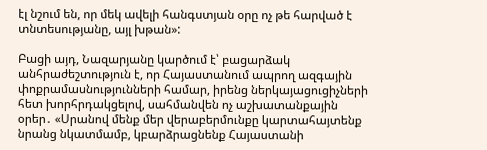էլ նշում են, որ մեկ ավելի հանգստյան օրը ոչ թե հարված է տնտեսությանը, այլ խթան»:

Բացի այդ, Նազարյանը կարծում է՝ բացարձակ անհրաժեշտություն է, որ Հայաստանում ապրող ազգային փոքրամասնությունների համար, իրենց ներկայացուցիչների հետ խորհրդակցելով, սահմանվեն ոչ աշխատանքային օրեր․ «Սրանով մենք մեր վերաբերմունքը կարտահայտենք նրանց նկատմամբ, կբարձրացնենք Հայաստանի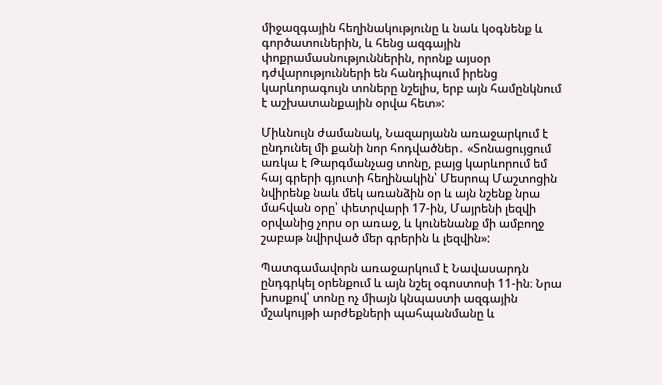միջազգային հեղինակությունը և նաև կօգնենք և գործատուներին, և հենց ազգային փոքրամասնություններին, որոնք այսօր դժվարությունների են հանդիպում իրենց կարևորագույն տոները նշելիս, երբ այն համընկնում է աշխատանքային օրվա հետ»:

Միևնույն ժամանակ, Նազարյանն առաջարկում է ընդունել մի քանի նոր հոդվածներ․ «Տոնացույցում առկա է Թարգմանչաց տոնը, բայց կարևորում եմ հայ գրերի գյուտի հեղինակին՝ Մեսրոպ Մաշտոցին նվիրենք նաև մեկ առանձին օր և այն նշենք նրա մահվան օրը՝ փետրվարի 17-ին, Մայրենի լեզվի օրվանից չորս օր առաջ, և կունենանք մի ամբողջ շաբաթ նվիրված մեր գրերին և լեզվին»:

Պատգամավորն առաջարկում է Նավասարդն ընդգրկել օրենքում և այն նշել օգոստոսի 11-ին։ Նրա խոսքով՝ տոնը ոչ միայն կնպաստի ազգային մշակույթի արժեքների պահպանմանը և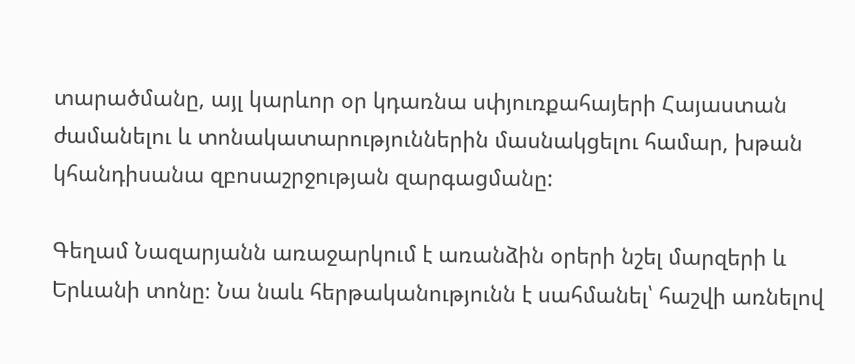տարածմանը, այլ կարևոր օր կդառնա սփյուռքահայերի Հայաստան ժամանելու և տոնակատարություններին մասնակցելու համար, խթան կհանդիսանա զբոսաշրջության զարգացմանը:

Գեղամ Նազարյանն առաջարկում է առանձին օրերի նշել մարզերի և Երևանի տոնը։ Նա նաև հերթականությունն է սահմանել՝ հաշվի առնելով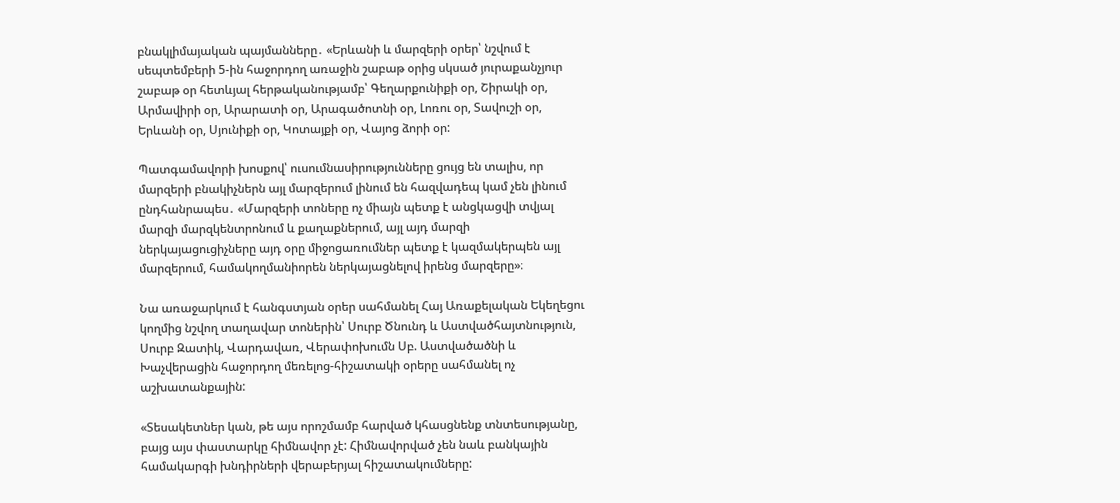բնակլիմայական պայմանները․ «Երևանի և մարզերի օրեր՝ նշվում է սեպտեմբերի 5-ին հաջորդող առաջին շաբաթ օրից սկսած յուրաքանչյուր շաբաթ օր հետևյալ հերթականությամբ՝ Գեղարքունիքի օր, Շիրակի օր, Արմավիրի օր, Արարատի օր, Արագածոտնի օր, Լոռու օր, Տավուշի օր, Երևանի օր, Սյունիքի օր, Կոտայքի օր, Վայոց ձորի օր:

Պատգամավորի խոսքով՝ ուսումնասիրությունները ցույց են տալիս, որ մարզերի բնակիչներն այլ մարզերում լինում են հազվադեպ կամ չեն լինում ընդհանրապես․ «Մարզերի տոները ոչ միայն պետք է անցկացվի տվյալ մարզի մարզկենտրոնում և քաղաքներում, այլ այդ մարզի ներկայացուցիչները այդ օրը միջոցառումներ պետք է կազմակերպեն այլ մարզերում, համակողմանիորեն ներկայացնելով իրենց մարզերը»։

Նա առաջարկում է հանգստյան օրեր սահմանել Հայ Առաքելական Եկեղեցու կողմից նշվող տաղավար տոներին՝ Սուրբ Ծնունդ և Աստվածհայտնություն, Սուրբ Զատիկ, Վարդավառ, Վերափոխումն Սբ. Աստվածածնի և Խաչվերացին հաջորդող մեռելոց-հիշատակի օրերը սահմանել ոչ աշխատանքային:

«Տեսակետներ կան, թե այս որոշմամբ հարված կհասցնենք տնտեսությանը, բայց այս փաստարկը հիմնավոր չէ: Հիմնավորված չեն նաև բանկային համակարգի խնդիրների վերաբերյալ հիշատակումները: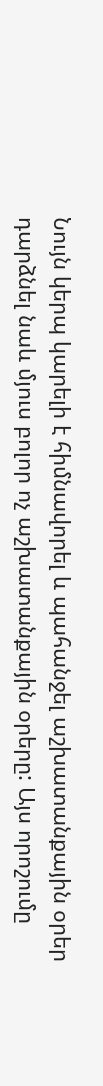Նույն կերպ կարելի է հիմնավորել և պահանջել աշխատանքային օրեր դարձնել նաև մյուս բոլոր ոչ աշխատանքային օրերը: Այս որոշումը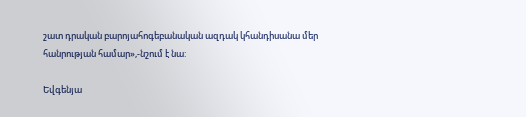շատ դրական բարոյահոգեբանական ազդակ կհանդիսանա մեր հանրության համար»,-նշում է նա:

Եվգենյա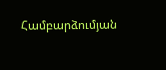Համբարձումյան